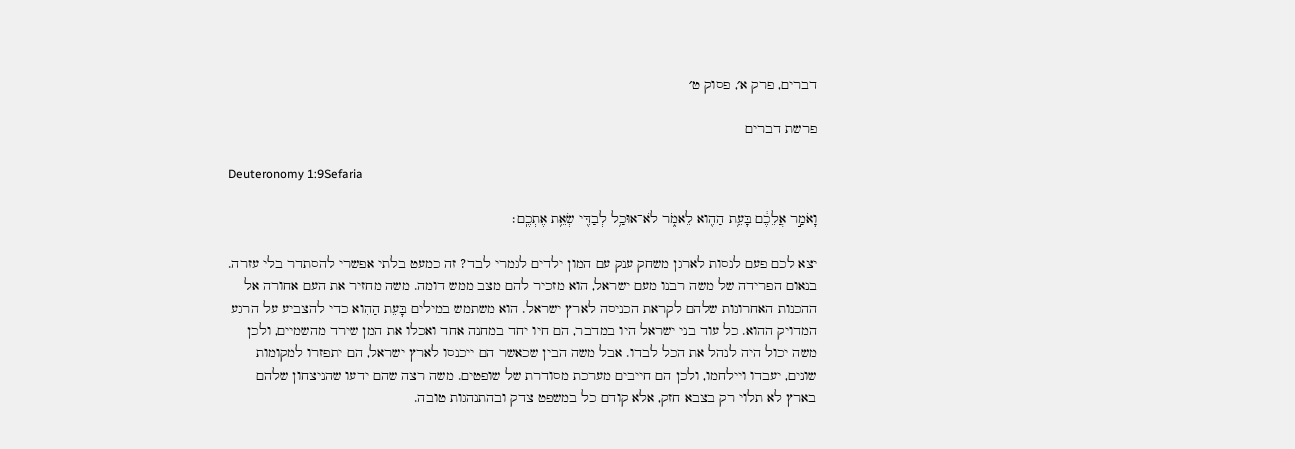דברים, פרק א׳, פסוק ט׳

פרשת דברים

Deuteronomy 1:9Sefaria

וָאֹמַ֣ר אֲלֵכֶ֔ם בָּעֵ֥ת הַהִ֖וא לֵאמֹ֑ר לֹא־אוּכַ֥ל לְבַדִּ֖י שְׂאֵ֥ת אֶתְכֶֽם׃

יצא לכם פעם לנסות לארגן משחק ענק עם המון ילדים לגמרי לבד? זה כמעט בלתי אפשרי להסתדר בלי עזרה. בנאום הפרידה של משה רבנו מעם ישראל, הוא מזכיר להם מצב ממש דומה. משה מחזיר את העם אחורה אל ההכנות האחרונות שלהם לקראת הכניסה לארץ ישראל. הוא משתמש במילים בָּעֵת הַהִוא כדי להצביע על הרגע המדויק ההוא. כל עוד בני ישראל היו במדבר, הם חיו יחד במחנה אחד ואכלו את המן שירד מהשמיים, ולכן משה יכול היה לנהל את הכל לבדו. אבל משה הבין שכאשר הם ייכנסו לארץ ישראל, הם יתפזרו למקומות שונים, יעבדו ויילחמו, ולכן הם חייבים מערכת מסודרת של שופטים. משה רצה שהם ידעו שהניצחון שלהם בארץ לא תלוי רק בצבא חזק, אלא קודם כל במשפט צדק ובהתנהגות טובה.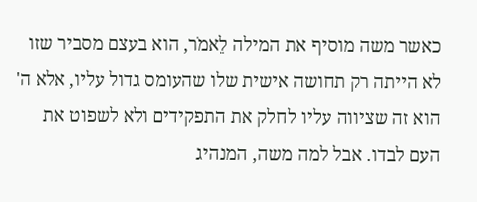כאשר משה מוסיף את המילה לֵאמֹר, הוא בעצם מסביר שזו לא הייתה רק תחושה אישית שלו שהעומס גדול עליו, אלא ה' הוא זה שציווה עליו לחלק את התפקידים ולא לשפוט את העם לבדו. אבל למה משה, המנהיג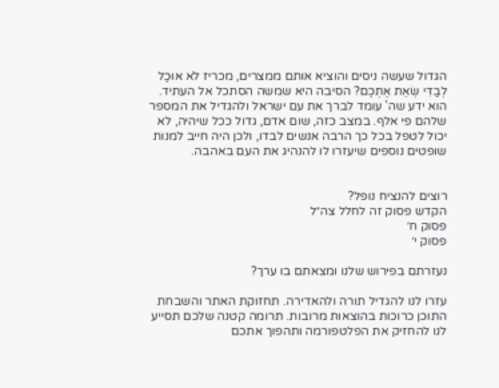הגדול שעשה ניסים והוציא אותם ממצרים, מכריז לֹא אוּכַל לְבַדִּי שְׂאֵת אֶתְכֶם? הסיבה היא שמשה הסתכל אל העתיד. הוא ידע שה' עומד לברך את עם ישראל ולהגדיל את המספר שלהם פי אלף. במצב כזה, שום אדם, גדול ככל שיהיה, לא יכול לטפל בכל כך הרבה אנשים לבדו, ולכן היה חייב למנות שופטים נוספים שיעזרו לו להנהיג את העם באהבה.


רוצים להנציח נופל?
הקדש פסוק זה לחלל צה״ל
פסוק ח׳
פסוק י׳

נעזרתם בפירוש שלנו ומצאתם בו ערך?

עזרו לנו להגדיל תורה ולהאדירה. תחזוקת האתר והשבחת התוכן כרוכות בהוצאות מרובות. תרומה קטנה שלכם תסייע לנו להחזיק את הפלטפורמה ותהפוך אתכם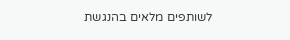לשותפים מלאים בהנגשת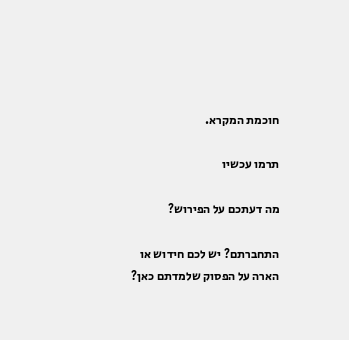חוכמת המקרא.

תרמו עכשיו

מה דעתכם על הפירוש?

התחברתם? יש לכם חידוש או הארה על הפסוק שלמדתם כאן?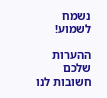נשמח לשמוע!

ההערות שלכם חשובות לנו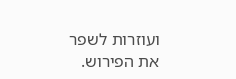ועוזרות לשפר את הפירוש.